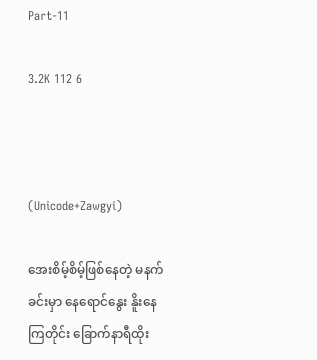Part-11

3.2K 112 6



(Unicode+Zawgyi)

အေးစိမ့်စိမ့်ဖြစ်နေတဲ့ မနက်ခင်းမှာ နေရောင်နွေး နိူးနေကြတိုင်း ခြောက်နာရီထိုး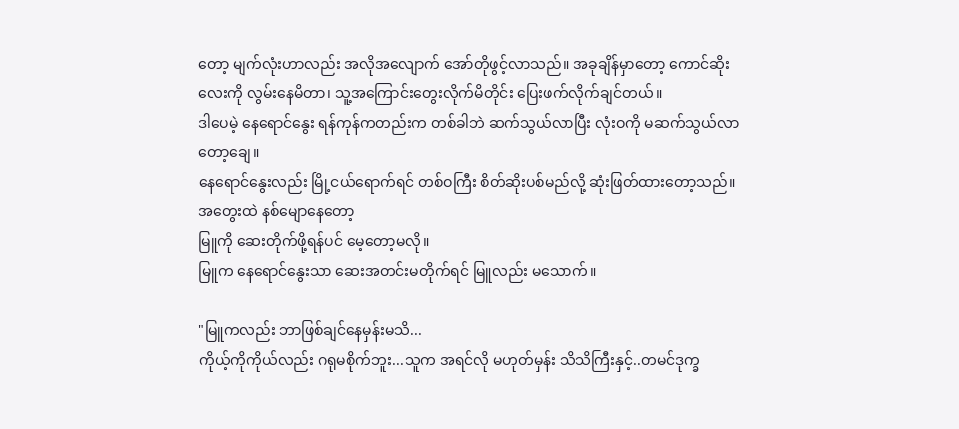တော့ မျက်လုံးဟာလည်း အလိုအလျောက် အော်တိုဖွင့်လာသည်။ အခုချိန်မှာတော့ ကောင်ဆိုးလေးကို လွမ်းနေမိတာ၊ သူ့အကြောင်းတွေးလိုက်မိတိုင်း ပြေးဖက်လိုက်ချင်တယ်။
ဒါပေမဲ့ နေရောင်နွေး ရန်ကုန်ကတည်းက တစ်ခါဘဲ ဆက်သွယ်လာပြီး လုံးဝကို မဆက်သွယ်လာတော့ချေ။
နေရောင်နွေးလည်း မြို့ငယ်ရောက်ရင် တစ်ဝကြီး စိတ်ဆိုးပစ်မည်လို့ ဆုံးဖြတ်ထားတော့သည်။ အတွေးထဲ နစ်မျောနေတော့
မြူကို ဆေးတိုက်ဖို့ရန်ပင် မေ့တော့မလို။
မြူက နေရောင်နွေးသာ ဆေးအတင်းမတိုက်ရင် မြူလည်း မသောက်။

"မြူကလည်း ဘာဖြစ်ချင်နေမှန်းမသိ...
ကိုယ့်ကိုကိုယ်လည်း ဂရုမစိုက်ဘူး...သူက အရင်လို မဟုတ်မှန်း သိသိကြီးနှင့်..တမင်ဒုက္ခ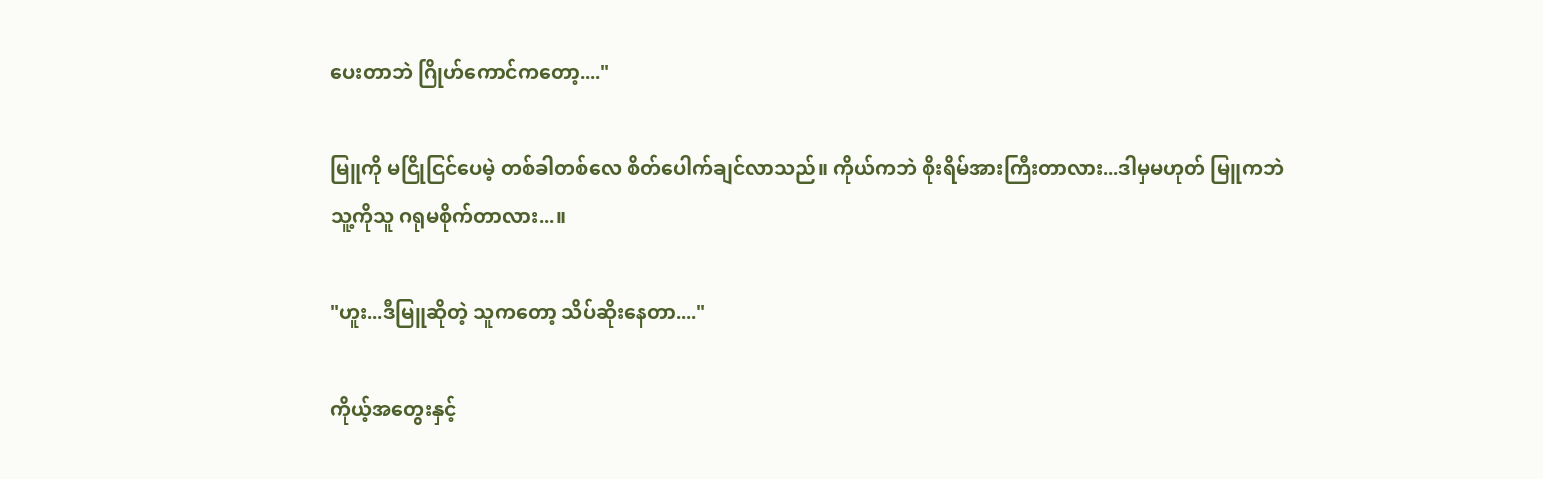ပေးတာဘဲ ဂြိုဟ်ကောင်ကတော့...."

မြူကို မငြိုငြင်ပေမဲ့ တစ်ခါတစ်လေ စိတ်ပေါက်ချင်လာသည်။ ကိုယ်ကဘဲ စိုးရိမ်အားကြီးတာလား...ဒါမှမဟုတ် မြူကဘဲ
သူ့ကိုသူ ဂရုမစိုက်တာလား...။

"ဟူး...ဒီမြူဆိုတဲ့ သူကတော့ သိပ်ဆိုးနေတာ...."

ကိုယ့်အတွေးနှင့်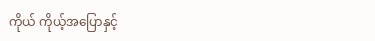ကိုယ် ကိုယ့်အပြောနှင့်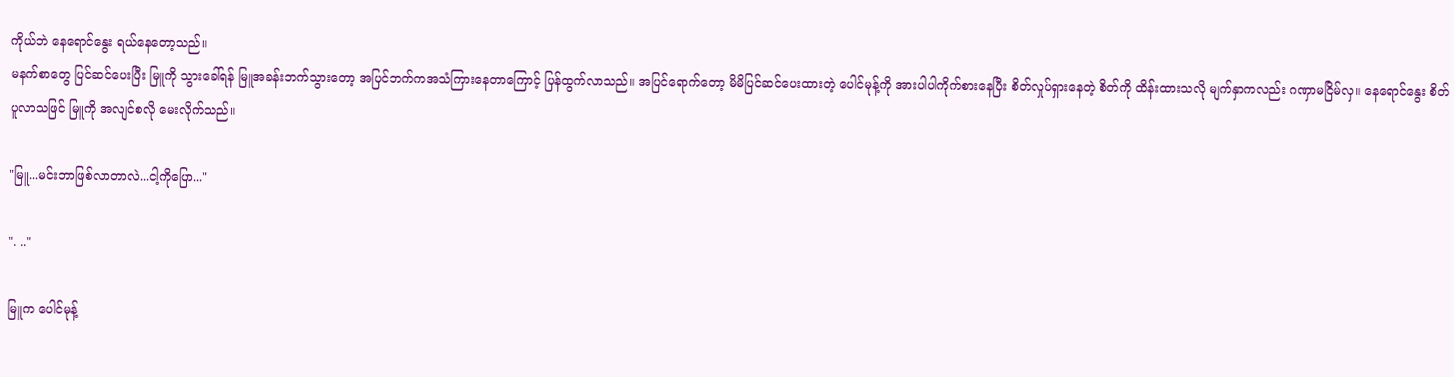ကိုယ်ဘဲ နေရောင်နွေး ရယ်နေတော့သည်။
မနက်စာတွေ ပြင်ဆင်ပေးပြီး မြူကို သွားခေါ်ရန် မြူအခန်းဘက်သွားတော့ အပြင်ဘက်ကအသံကြားနေတာကြောင့် ပြန်ထွက်လာသည်။ အပြင်ရောက်တော့ မိမိပြင်ဆင်ပေးထားတဲ့ ပေါင်မုန့်ကို အားပါပါကိုက်စားနေပြီး စိတ်လှုပ်ရှားနေတဲ့ စိတ်ကို ထိန်းထားသလို မျက်နှာကလည်း ဂဏှာမငြိမ်လှ။ နေရောင်နွေး စိတ်ပူလာသဖြင် မြူကို အလျင်စလို မေးလိုက်သည်။

"မြူ...မင်းဘာဖြစ်လာတာလဲ...ငါ့ကိုပြော..."

". .."

မြူက ပေါင်မုန့်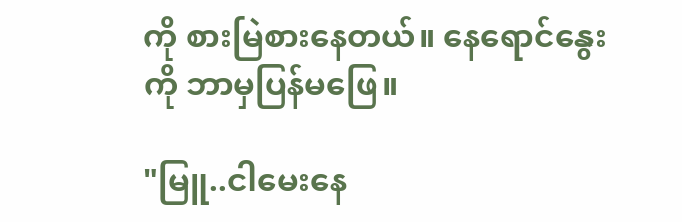ကို စားမြဲစားနေတယ်။ နေရောင်နွေးကို ဘာမှပြန်မဖြေ။

"မြူ..ငါမေးနေ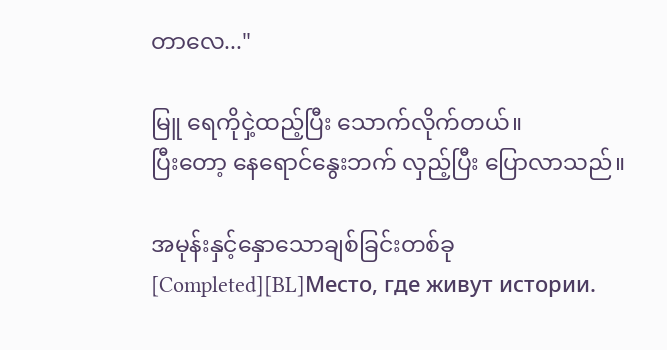တာလေ..."

မြူ ရေကိုငှဲ့ထည့်ပြီး သောက်လိုက်တယ်။
ပြီးတော့ နေရောင်နွေးဘက် လှည့်ပြီး ပြောလာသည်။

အမုန်းနှင့်နှောသောချစ်ခြင်းတစ်ခု[Completed][BL]Место, где живут истории.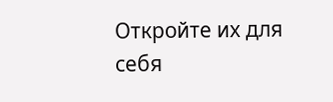Откройте их для себя